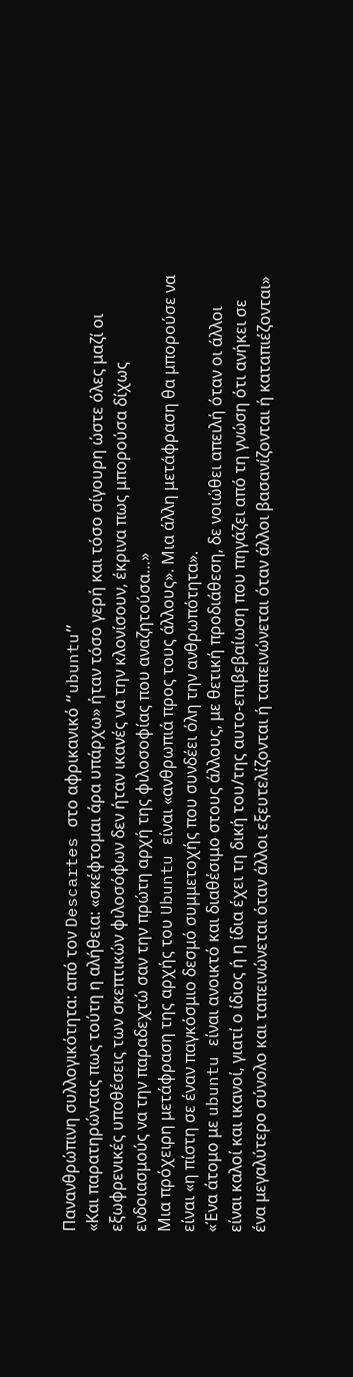Πανανθρώπινη συλλογικότητα: από τον Descartes στο αφρικανικό “ubuntu”
«Και παρατηρώντας πως τούτη η αλήθεια: «σκέφτομαι άρα υπάρχω» ήταν τόσο γερή και τόσο σίγουρη ώστε όλες μαζί οι εξωφρενικές υποθέσεις των σκεπτικών φιλοσόφων δεν ήταν ικανές να την κλονίσουν, έκρινα πως μπορούσα δίχως ενδοιασμούς να την παραδεχτώ σαν την πρώτη αρχή της φιλοσοφίας που αναζητούσα…»
Μια πρόχειρη μετάφραση της αρχής του Ubuntu είναι «ανθρωπιά προς τους άλλους». Μια άλλη μετάφραση θα μπορούσε να είναι «η πίστη σε έναν παγκόσμιο δεσμό συμμετοχής που συνδέει όλη την ανθρωπότητα».
«Ένα άτομο με ubuntu είναι ανοικτό και διαθέσιμο στους άλλους, με θετική προδιάθεση, δε νοιώθει απειλή όταν οι άλλοι είναι καλοί και ικανοί, γιατί ο ίδιος ή η ίδια έχει τη δική του/της αυτο-επιβεβαίωση που πηγάζει από τη γνώση ότι ανήκει σε ένα μεγαλύτερο σύνολο και ταπεινώνεται όταν άλλοι εξευτελίζονται ή ταπεινώνεται όταν άλλοι βασανίζονται ή καταπιέζονται»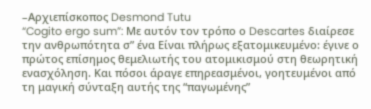–Αρχιεπίσκοπος Desmond Tutu
“Cogito ergo sum”: Με αυτόν τον τρόπο ο Descartes διαίρεσε την ανθρωπότητα σ” ένα Είναι πλήρως εξατομικευμένο: έγινε ο πρώτος επίσημος θεμελιωτής του ατομικισμού στη θεωρητική ενασχόληση. Και πόσοι άραγε επηρεασμένοι, γοητευμένοι από τη μαγική σύνταξη αυτής της “παγωμένης”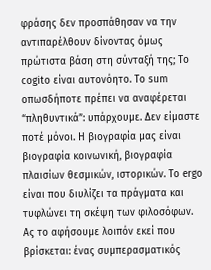φράσης δεν προσπάθησαν να την αντιπαρέλθουν δίνοντας όμως πρώτιστα βάση στη σύνταξή της; Το cogito είναι αυτονόητο. Το sum οπωσδήποτε πρέπει να αναφέρεται “πληθυντικά”: υπάρχουμε. Δεν είμαστε ποτέ μόνοι. Η βιογραφία μας είναι βιογραφία κοινωνική, βιογραφία πλαισίων θεσμικών, ιστορικών. Το ergo είναι που διυλίζει τα πράγματα και τυφλώνει τη σκέψη των φιλοσόφων. Ας το αφήσουμε λοιπόν εκεί που βρίσκεται: ένας συμπερασματικός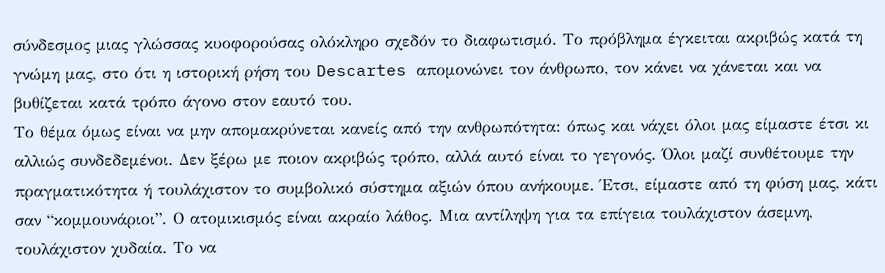σύνδεσμος μιας γλώσσας κυοφορούσας ολόκληρο σχεδόν το διαφωτισμό. Το πρόβλημα έγκειται ακριβώς κατά τη γνώμη μας, στο ότι η ιστορική ρήση του Descartes απομονώνει τον άνθρωπο, τον κάνει να χάνεται και να βυθίζεται κατά τρόπο άγονο στον εαυτό του.
Το θέμα όμως είναι να μην απομακρύνεται κανείς από την ανθρωπότητα: όπως και νάχει όλοι μας είμαστε έτσι κι αλλιώς συνδεδεμένοι. Δεν ξέρω με ποιον ακριβώς τρόπο, αλλά αυτό είναι το γεγονός. Όλοι μαζί συνθέτουμε την πραγματικότητα ή τουλάχιστον το συμβολικό σύστημα αξιών όπου ανήκουμε. Έτσι, είμαστε από τη φύση μας, κάτι σαν “κομμουνάριοι”. Ο ατομικισμός είναι ακραίο λάθος. Μια αντίληψη για τα επίγεια τουλάχιστον άσεμνη, τουλάχιστον χυδαία. Το να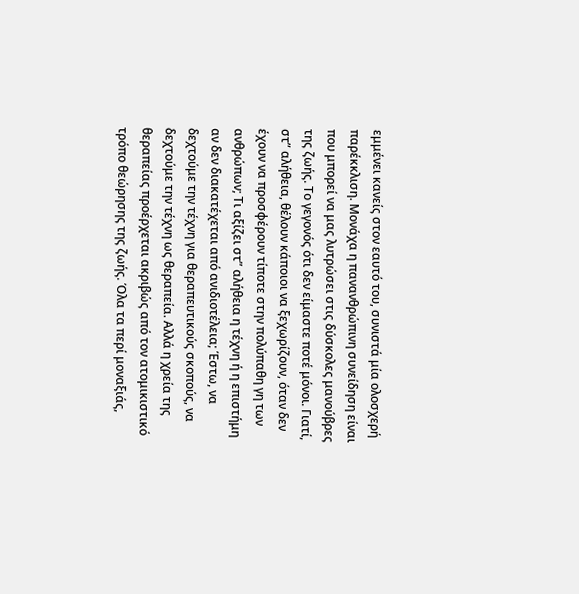εμμένει κανείς στον εαυτό του, συνιστά μία ολοσχερή παρέκκλιση. Μονάχα η πανανθρώπινη συνείδηση είναι που μπορεί να μας λυτρώσει στις δύσκολες μανούβρες της ζωής. Το γεγονός ότι δεν είμαστε ποτέ μόνοι. Γιατί, στ” αλήθεια, θέλουν κάποιοι να ξεχωρίζουν, όταν δεν έχουν να προσφέρουν τίποτε στην πολύπαθη γη των ανθρώπων; Τι αξίζει στ” αλήθεια η τέχνη ή η επιστήμη αν δεν διακατέχεται από ανιδιοτέλεια; Έστω, να δεχτούμε την τέχνη για θεραπευτικούς σκοπούς, να δεχτούμε την τέχνη ως θεραπεία. Αλλά η χρεία της θεραπείας προέρχεται ακριβώς από τον ατομικιστικό τρόπο θεώρησης της ζωής. Όλα τα περί μοναξιάς,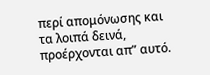περί απομόνωσης και τα λοιπά δεινά, προέρχονται απ” αυτό.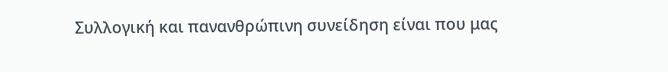Συλλογική και πανανθρώπινη συνείδηση είναι που μας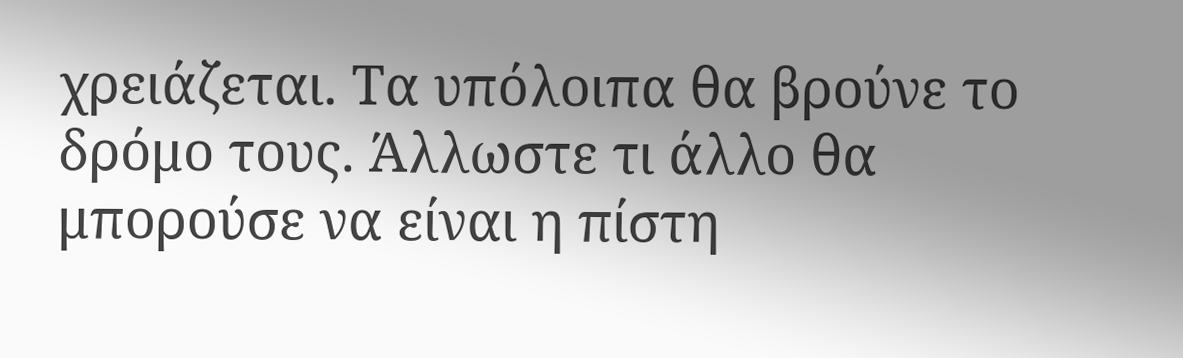χρειάζεται. Τα υπόλοιπα θα βρούνε το δρόμο τους. Άλλωστε τι άλλο θα μπορούσε να είναι η πίστη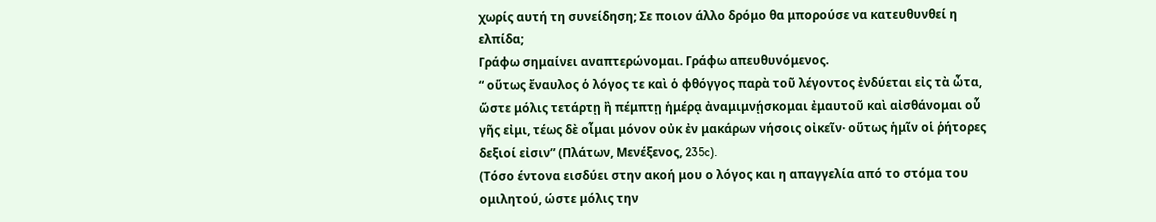χωρίς αυτή τη συνείδηση; Σε ποιον άλλο δρόμο θα μπορούσε να κατευθυνθεί η ελπίδα;
Γράφω σημαίνει αναπτερώνομαι. Γράφω απευθυνόμενος.
“ οὕτως ἔναυλος ὁ λόγος τε καὶ ὁ φθόγγος παρὰ τοῦ λέγοντος ἐνδύεται εἰς τὰ ὦτα, ὥστε μόλις τετάρτῃ ἢ πέμπτῃ ἡμέρᾳ ἀναμιμνῄσκομαι ἐμαυτοῦ καὶ αἰσθάνομαι οὗ γῆς εἰμι, τέως δὲ οἶμαι μόνον οὐκ ἐν μακάρων νήσοις οἰκεῖν· οὕτως ἡμῖν οἱ ῥήτορες δεξιοί εἰσιν” (Πλάτων, Μενέξενος, 235c).
(Τόσο έντονα εισδύει στην ακοή μου ο λόγος και η απαγγελία από το στόμα του ομιλητού, ώστε μόλις την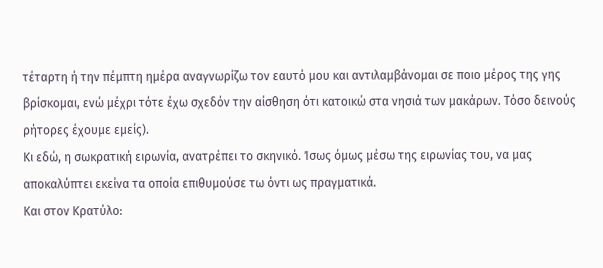τέταρτη ή την πέμπτη ημέρα αναγνωρίζω τον εαυτό μου και αντιλαμβάνομαι σε ποιο μέρος της γης βρίσκομαι, ενώ μέχρι τότε έχω σχεδόν την αίσθηση ότι κατοικώ στα νησιά των μακάρων. Τόσο δεινούς ρήτορες έχουμε εμείς).
Κι εδώ, η σωκρατική ειρωνία, ανατρέπει το σκηνικό. Ίσως όμως μέσω της ειρωνίας του, να μας αποκαλύπτει εκείνα τα οποία επιθυμούσε τω όντι ως πραγματικά.
Και στον Κρατύλο: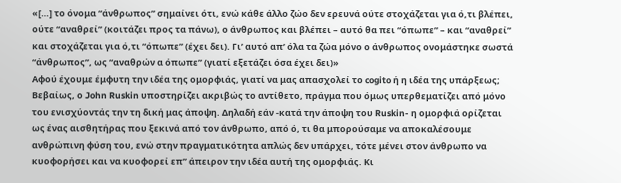«[…] το όνομα “άνθρωπος” σημαίνει ότι, ενώ κάθε άλλο ζώο δεν ερευνά ούτε στοχάζεται για ό,τι βλέπει, ούτε “αναθρεί” (κοιτάζει προς τα πάνω), ο άνθρωπος και βλέπει – αυτό θα πει “όπωπε” – και “αναθρεί” και στοχάζεται για ό,τι “όπωπε” (έχει δει). Γι’ αυτό απ’ όλα τα ζώα μόνο ο άνθρωπος ονομάστηκε σωστά “άνθρωπος”, ως “αναθρών α όπωπε” (γιατί εξετάζει όσα έχει δει)»
Aφού έχουμε έμφυτη την ιδέα της ομορφιάς, γιατί να μας απασχολεί το cogito ή η ιδέα της υπάρξεως; Βεβαίως, ο John Ruskin υποστηρίζει ακριβώς το αντίθετο, πράγμα που όμως υπερθεματίζει από μόνο του ενισχύοντάς την τη δική μας άποψη. Δηλαδή εάν -κατά την άποψη του Ruskin- η ομορφιά ορίζεται ως ένας αισθητήρας που ξεκινά από τον άνθρωπο, από ό, τι θα μπορούσαμε να αποκαλέσουμε ανθρώπινη φύση του, ενώ στην πραγματικότητα απλώς δεν υπάρχει, τότε μένει στον άνθρωπο να κυοφορήσει και να κυοφορεί επ” άπειρον την ιδέα αυτή της ομορφιάς. Κι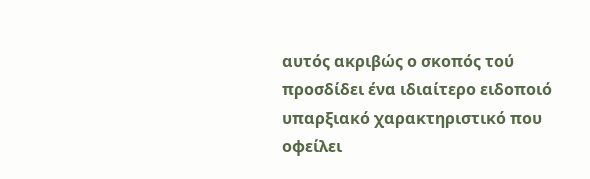αυτός ακριβώς ο σκοπός τού προσδίδει ένα ιδιαίτερο ειδοποιό υπαρξιακό χαρακτηριστικό που οφείλει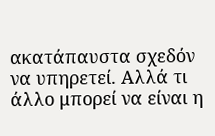ακατάπαυστα σχεδόν να υπηρετεί. Αλλά τι άλλο μπορεί να είναι η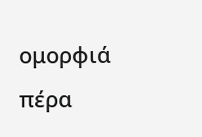ομορφιά πέρα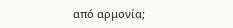από αρμονία;